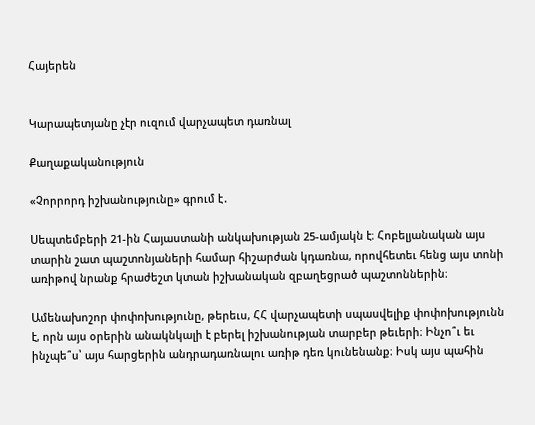Հայերեն


Կարապետյանը չէր ուզում վարչապետ դառնալ

Քաղաքականություն

«Չորրորդ իշխանությունը» գրում է․

Սեպտեմբերի 21-ին Հայաստանի անկախության 25-ամյակն է։ Հոբելյանական այս տարին շատ պաշտոնյաների համար հիշարժան կդառնա, որովհետեւ հենց այս տոնի առիթով նրանք հրաժեշտ կտան իշխանական զբաղեցրած պաշտոններին։

Ամենախոշոր փոփոխությունը, թերեւս, ՀՀ վարչապետի սպասվելիք փոփոխությունն է, որն այս օրերին անակնկալի է բերել իշխանության տարբեր թեւերի։ Ինչո՞ւ եւ ինչպե՞ս՝ այս հարցերին անդրադառնալու առիթ դեռ կունենանք։ Իսկ այս պահին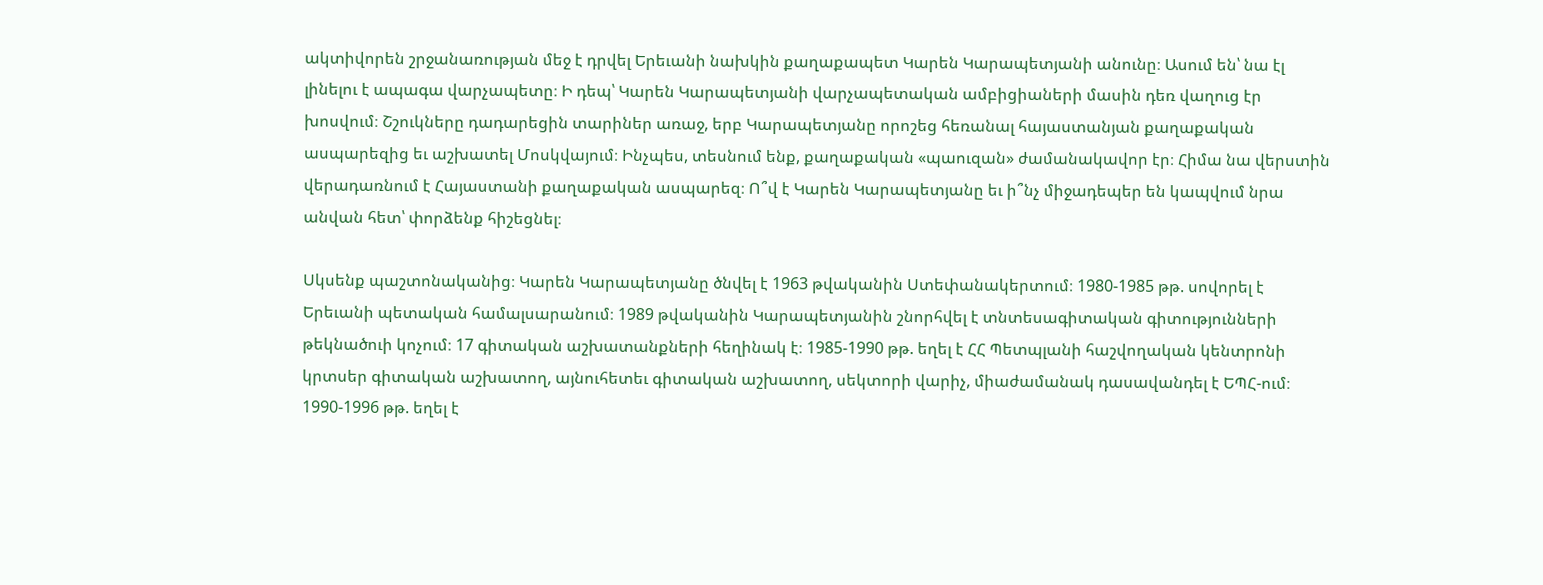ակտիվորեն շրջանառության մեջ է դրվել Երեւանի նախկին քաղաքապետ Կարեն Կարապետյանի անունը։ Ասում են՝ նա էլ լինելու է ապագա վարչապետը։ Ի դեպ՝ Կարեն Կարապետյանի վարչապետական ամբիցիաների մասին դեռ վաղուց էր խոսվում։ Շշուկները դադարեցին տարիներ առաջ, երբ Կարապետյանը որոշեց հեռանալ հայաստանյան քաղաքական ասպարեզից եւ աշխատել Մոսկվայում։ Ինչպես, տեսնում ենք, քաղաքական «պաուզան» ժամանակավոր էր։ Հիմա նա վերստին վերադառնում է Հայաստանի քաղաքական ասպարեզ։ Ո՞վ է Կարեն Կարապետյանը եւ ի՞նչ միջադեպեր են կապվում նրա անվան հետ՝ փորձենք հիշեցնել։

Սկսենք պաշտոնականից։ Կարեն Կարապետյանը ծնվել է 1963 թվականին Ստեփանակերտում։ 1980-1985 թթ. սովորել է Երեւանի պետական համալսարանում։ 1989 թվականին Կարապետյանին շնորհվել է տնտեսագիտական գիտությունների թեկնածուի կոչում։ 17 գիտական աշխատանքների հեղինակ է։ 1985-1990 թթ. եղել է ՀՀ Պետպլանի հաշվողական կենտրոնի կրտսեր գիտական աշխատող, այնուհետեւ գիտական աշխատող, սեկտորի վարիչ, միաժամանակ դասավանդել է ԵՊՀ-ում։ 1990-1996 թթ. եղել է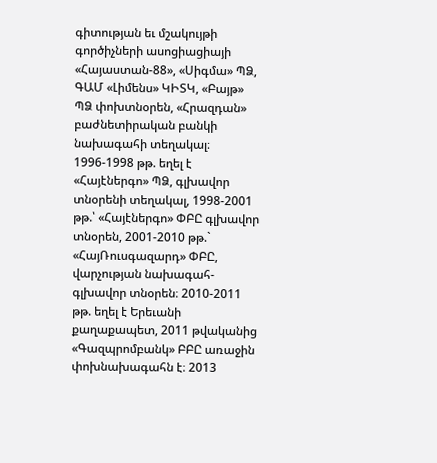գիտության եւ մշակույթի գործիչների ասոցիացիայի «Հայաստան-88», «Սիգմա» ՊՁ, ԳԱՄ «Լիմենս» ԿԻՏԿ, «Բայթ» ՊՁ փոխտնօրեն, «Հրազդան» բաժնետիրական բանկի նախագահի տեղակալ։ 1996-1998 թթ. եղել է «Հայէներգո» ՊՁ, գլխավոր տնօրենի տեղակալ, 1998-2001 թթ.՝ «Հայէներգո» ՓԲԸ գլխավոր տնօրեն, 2001-2010 թթ.` «ՀայՌուսգազարդ» ՓԲԸ, վարչության նախագահ-գլխավոր տնօրեն։ 2010-2011 թթ. եղել է Երեւանի քաղաքապետ, 2011 թվականից «Գազպրոմբանկ» ԲԲԸ առաջին փոխնախագահն է։ 2013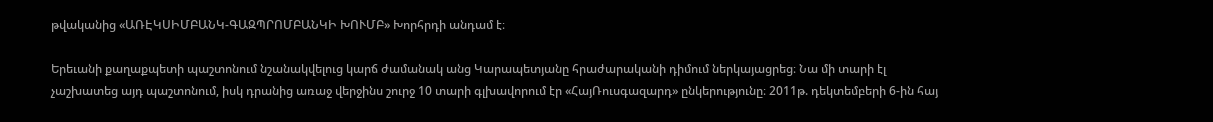թվականից «ԱՌԷԿՍԻՄԲԱՆԿ-ԳԱԶՊՐՈՄԲԱՆԿԻ ԽՈՒՄԲ» Խորհրդի անդամ է։

Երեւանի քաղաքպետի պաշտոնում նշանակվելուց կարճ ժամանակ անց Կարապետյանը հրաժարականի դիմում ներկայացրեց։ Նա մի տարի էլ չաշխատեց այդ պաշտոնում, իսկ դրանից առաջ վերջինս շուրջ 10 տարի գլխավորում էր «ՀայՌուսգազարդ» ընկերությունը։ 2011թ. դեկտեմբերի 6-ին հայ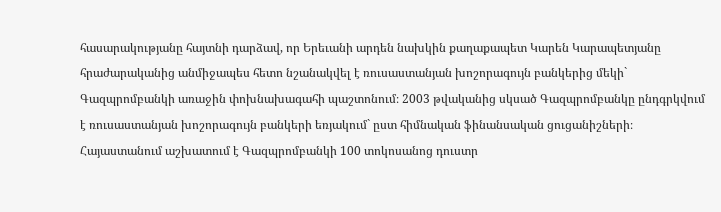հասարակությանը հայտնի դարձավ, որ Երեւանի արդեն նախկին քաղաքապետ Կարեն Կարապետյանը հրաժարականից անմիջապես հետո նշանակվել է ռուսաստանյան խոշորագույն բանկերից մեկի` Գազպրոմբանկի առաջին փոխնախագահի պաշտոնում։ 2003 թվականից սկսած Գազպրոմբանկը ընդգրկվում է ռուսաստանյան խոշորագույն բանկերի եռյակում` ըստ հիմնական ֆինանսական ցուցանիշների։ Հայաստանում աշխատում է Գազպրոմբանկի 100 տոկոսանոց դուստր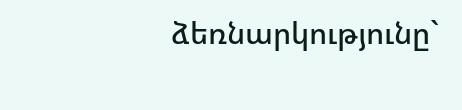ձեռնարկությունը`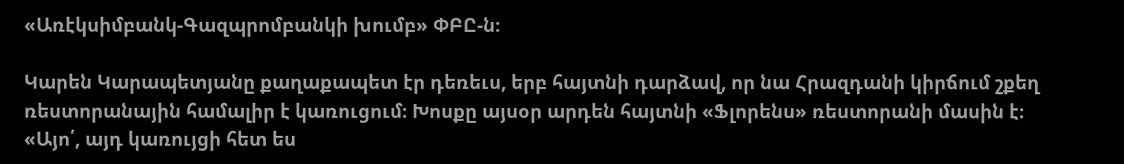«Առէկսիմբանկ-Գազպրոմբանկի խումբ» ՓԲԸ-ն։

Կարեն Կարապետյանը քաղաքապետ էր դեռեւս, երբ հայտնի դարձավ, որ նա Հրազդանի կիրճում շքեղ ռեստորանային համալիր է կառուցում։ Խոսքը այսօր արդեն հայտնի «Ֆլորենս» ռեստորանի մասին է։ «Այո՛, այդ կառույցի հետ ես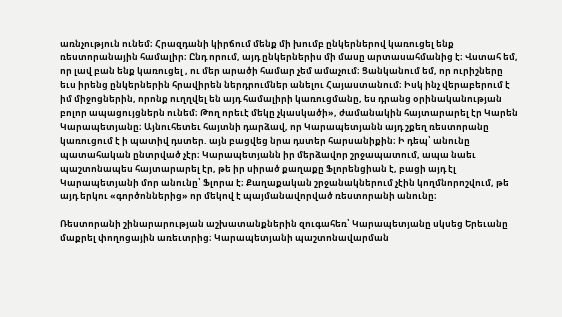առնչություն ունեմ։ Հրազդանի կիրճում մենք մի խումբ ընկերներով կառուցել ենք ռեստորանային համալիր։ Ընդ որում, այդ ընկերներիս մի մասը արտասահմանից է։ Վստահ եմ, որ լավ բան ենք կառուցել , ու մեր արածի համար չեմ ամաչում։ Ցանկանում եմ, որ ուրիշները եւս իրենց ընկերներին հրավիրեն ներդրումներ անելու Հայաստանում։ Իսկ ինչ վերաբերում է իմ միջոցներին, որոնք ուղղվել են այդ համալիրի կառուցմանը, ես դրանց օրինականության բոլոր ապացույցներն ունեմ։ Թող որեւէ մեկը չկասկածի», ժամանակին հայտարարել էր Կարեն Կարապետյանը։ Այնուհետեւ հայտնի դարձավ, որ Կարապետյանն այդ շքեղ ռեստորանը կառուցում է ի պատիվ դստեր. այն բացվեց նրա դստեր հարսանիքին։ Ի դեպ՝ անունը պատահական ընտրված չէր։ Կարապետյանն իր մերձավոր շրջապատում, ապա նաեւ պաշտոնապես հայտարարել էր, թե իր սիրած քաղաքը Ֆլորենցիան է, բացի այդ էլ Կարապետյանի մոր անունը՝ Ֆլորա է։ Քաղաքական շրջանակներում չէին կողմնորոշվում, թե այդ երկու «գործոններից» որ մեկով է պայմանավորված ռեստորանի անունը։

Ռեստորանի շինարարության աշխատանքներին զուգահեռ՝ Կարապետյանը սկսեց Երեւանը մաքրել փողոցային առեւտրից։ Կարապետյանի պաշտոնավարման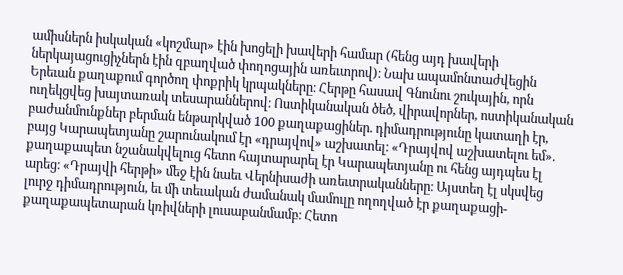ամիսներն իսկական «կոշմար» էին խոցելի խավերի համար (հենց այդ խավերի ներկայացուցիչներն էին զբաղված փողոցային առեւտրով)։ Նախ ապամոնտաժվեցին Երեւան քաղաքում գործող փոքրիկ կրպակները։ Հերթը հասավ Գնունու շուկային, որն ուղեկցվեց խայտառակ տեսարաններով։ Ոստիկանական ծեծ, վիրավորներ, ոստիկանական բաժանմունքներ բերման ենթարկված 100 քաղաքացիներ. դիմադրությունը կատաղի էր, բայց Կարապետյանը շարունակում էր «դրայվով» աշխատել։ «Դրայվով աշխատելու եմ». քաղաքապետ նշանակվելուց հետո հայտարարել էր Կարապետյանը ու հենց այդպես էլ արեց։ «Դրայվի հերթի» մեջ էին նաեւ Վերնիսաժի առեւտրականները։ Այստեղ էլ սկսվեց լուրջ դիմադրություն, եւ մի տեւական ժամանակ մամուլը ողողված էր քաղաքացի-քաղաքապետարան կռիվների լուսաբանմամբ։ Հետո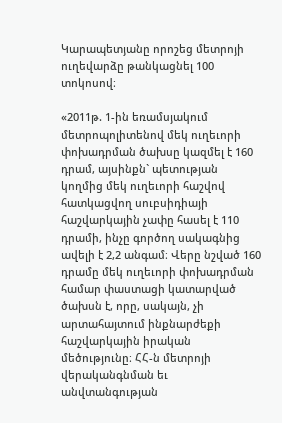Կարապետյանը որոշեց մետրոյի ուղեվարձը թանկացնել 100 տոկոսով։

«2011թ. 1-ին եռամսյակում մետրոպոլիտենով մեկ ուղեւորի փոխադրման ծախսը կազմել է 160 դրամ, այսինքն` պետության կողմից մեկ ուղեւորի հաշվով հատկացվող սուբսիդիայի հաշվարկային չափը հասել է 110 դրամի, ինչը գործող սակագնից ավելի է 2,2 անգամ։ Վերը նշված 160 դրամը մեկ ուղեւորի փոխադրման համար փաստացի կատարված ծախսն է, որը, սակայն, չի արտահայտում ինքնարժեքի հաշվարկային իրական մեծությունը։ ՀՀ-ն մետրոյի վերականգնման եւ անվտանգության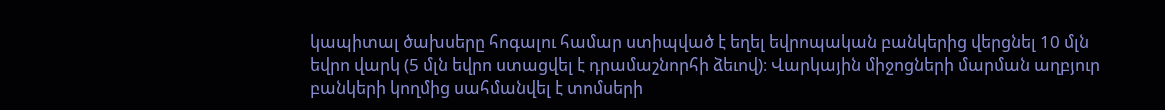կապիտալ ծախսերը հոգալու համար ստիպված է եղել եվրոպական բանկերից վերցնել 10 մլն եվրո վարկ (5 մլն եվրո ստացվել է դրամաշնորհի ձեւով)։ Վարկային միջոցների մարման աղբյուր բանկերի կողմից սահմանվել է տոմսերի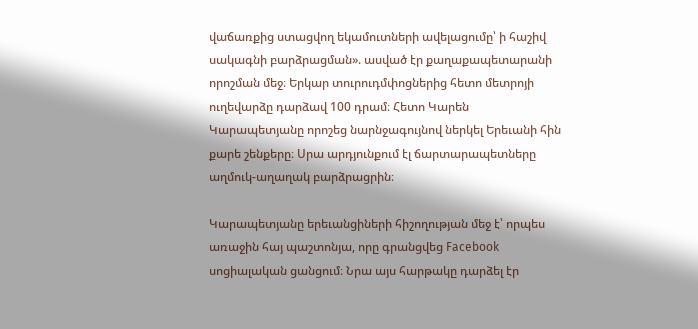վաճառքից ստացվող եկամուտների ավելացումը՝ ի հաշիվ սակագնի բարձրացման». ասված էր քաղաքապետարանի որոշման մեջ։ Երկար տուրուդմփոցներից հետո մետրոյի ուղեվարձը դարձավ 100 դրամ։ Հետո Կարեն Կարապետյանը որոշեց նարնջագույնով ներկել Երեւանի հին քարե շենքերը։ Սրա արդյունքում էլ ճարտարապետները աղմուկ-աղաղակ բարձրացրին։

Կարապետյանը երեւանցիների հիշողության մեջ է՝ որպես առաջին հայ պաշտոնյա, որը գրանցվեց Facebook սոցիալական ցանցում։ Նրա այս հարթակը դարձել էր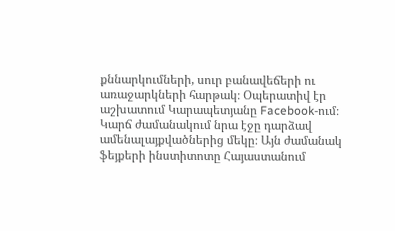քննարկումների, սուր բանավեճերի ու առաջարկների հարթակ։ Օպերատիվ էր աշխատում Կարապետյանը Facebook-ում։ Կարճ ժամանակում նրա էջը դարձավ ամենալայքվածներից մեկը։ Այն ժամանակ ֆեյքերի ինստիտոտը Հայաստանում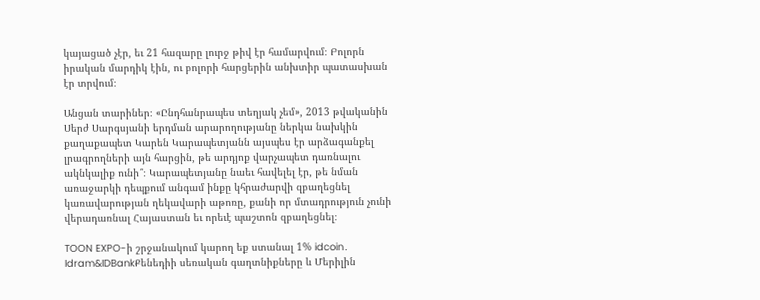կայացած չէր, եւ 21 հազարը լուրջ թիվ էր համարվում։ Բոլորն իրական մարդիկ էին, ու բոլորի հարցերին անխտիր պատասխան էր տրվում։

Անցան տարիներ։ «Ընդհանրապես տեղյակ չեմ», 2013 թվականին Սերժ Սարգսյանի երդման արարողությանը ներկա նախկին քաղաքապետ Կարեն Կարապետյանն այսպես էր արձագանքել լրագրողների այն հարցին, թե արդյոք վարչապետ դառնալու ակնկալիք ունի՞։ Կարապետյանը նաեւ հավելել էր, թե նման առաջարկի դեպքում անգամ ինքը կհրաժարվի զբաղեցնել կառավարության ղեկավարի աթոռը, քանի որ մտադրություն չունի վերադառնալ Հայաստան եւ որեւէ պաշտոն զբաղեցնել։

TOON EXPO-ի շրջանակում կարող եք ստանալ 1% idcoin․ Idram&IDBankՔենեդիի սեռական գաղտնիքները և Մերիլին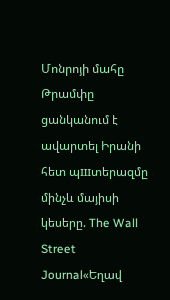Մոնրոյի մահը Թրամփը ցանկանում է ավարտել Իրանի հետ պшտերազմը մինչև մայիսի կեսերը. The Wall Street Journal«Եղավ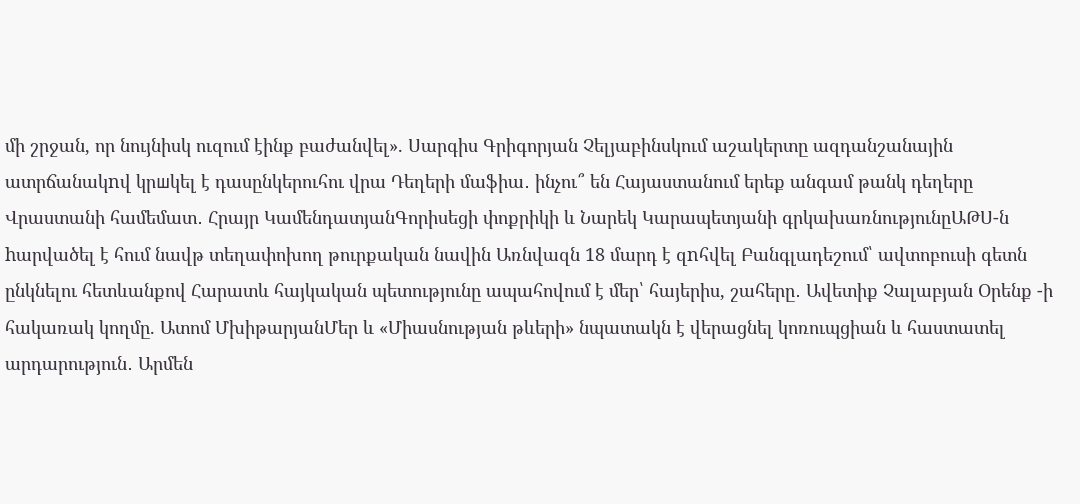մի շրջան, որ նույնիսկ ուզում էինք բաժանվել». Սարգիս Գրիգորյան Չելյաբինսկում աշակերտը ազդանշանային ատրճանակnվ կրшկել է դասընկերուհու վրա Դեղերի մաֆիա․ ինչու՞ են Հայաստանում երեք անգամ թանկ դեղերը Վրաստանի համեմատ․ Հրայր ԿամենդատյանԳորիսեցի փոքրիկի և Նարեկ Կարապետյանի գրկախառնությունըԱԹՍ-ն hարվածել է հում նավթ տեղափոխող թուրքական նավին Առնվազն 18 մարդ է զnհվել Բանգլադեշում՝ ավտոբուսի գետն ընկնելու հետևանքով Հարատև հայկական պետությունը ապահովում է մեր՝ հայերիս, շահերը․ Ավետիք Չալաբյան Օրենք -ի հակառակ կողմը. Ատոմ ՄխիթարյանՄեր և «Միասնության թևերի» նպատակն է վերացնել կոռուպցիան և հաստատել արդարություն․ Արմեն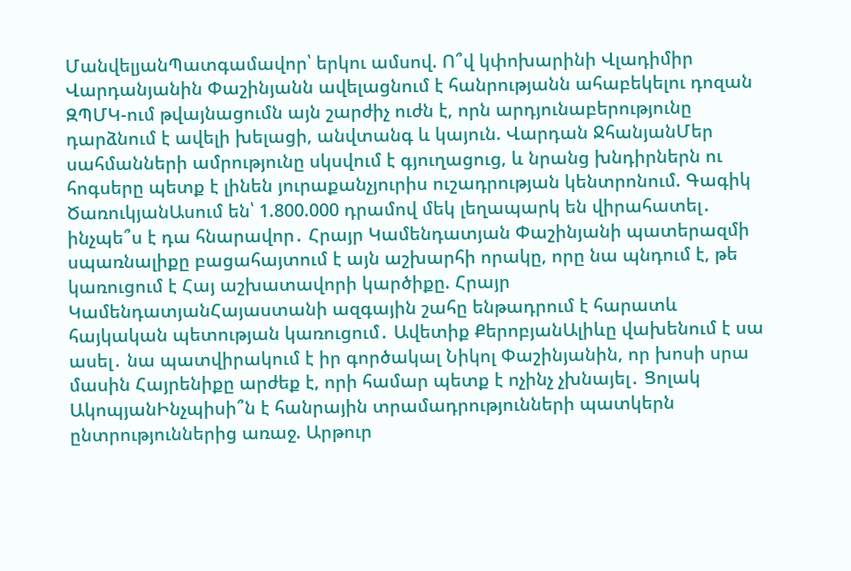ՄանվելյանՊատգամավոր՝ երկու ամսով. Ո՞վ կփոխարինի Վլադիմիր Վարդանյանին Փաշինյանն ավելացնում է հանրությանն ահաբեկելու դոզան ԶՊՄԿ-ում թվայնացումն այն շարժիչ ուժն է, որն արդյունաբերությունը դարձնում է ավելի խելացի, անվտանգ և կայուն. Վարդան ՋհանյանՄեր սահմանների ամրությունը սկսվում է գյուղացուց, և նրանց խնդիրներն ու հոգսերը պետք է լինեն յուրաքանչյուրիս ուշադրության կենտրոնում. Գագիկ ԾառուկյանԱսում են՝ 1.800.000 դրամով մեկ լեղապարկ են վիրահատել․ ինչպե՞ս է դա հնարավոր․ Հրայր Կամենդատյան Փաշինյանի պատերազմի սպառնալիքը բացահայտում է այն աշխարհի որակը, որը նա պնդում է, թե կառուցում է Հայ աշխատավորի կարծիքը. Հրայր ԿամենդատյանՀայաստանի ազգային շահը ենթադրում է հարատև հայկական պետության կառուցում․ Ավետիք ՔերոբյանԱլիևը վախենում է սա ասել․ նա պատվիրակում է իր գործակալ Նիկոլ Փաշինյանին, որ խոսի սրա մասին Հայրենիքը արժեք է, որի համար պետք է ոչինչ չխնայել․ Ցոլակ ԱկոպյանԻնչպիսի՞ն է հանրային տրամադրությունների պատկերն ընտրություններից առաջ. Արթուր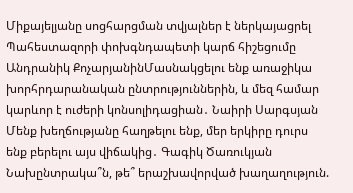Միքայելյանը սոցհարցման տվյալներ է ներկայացրել Պահեստազորի փոխգնդապետի կարճ հիշեցումը Անդրանիկ ՔոչարյանինՄասնակցելու ենք առաջիկա խորհրդարանական ընտրություններին, և մեզ համար կարևոր է ուժերի կոնսոլիդացիան․ Նաիրի Սարգսյան Մենք խեղճությանը հաղթելու ենք, մեր երկիրը դուրս ենք բերելու այս վիճակից․ Գագիկ Ծառուկյան Նախընտրակա՞ն, թե՞ երաշխավորված խաղաղություն.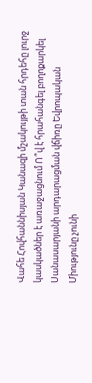Վահե Հովհաննիսյան Կանազի մշակույթի տան հրդեհը լուրջ կասկածներ է առաջացնում Ո՞վ է հրահանգել բողոքարկել Սանասարյանի արդարացման վճիռը Եվրոպական Միությունը չունի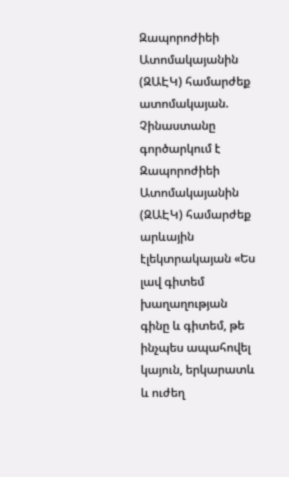Զապորոժիեի Ատոմակայանին (ԶԱԷԿ) համարժեք ատոմակայան. Չինաստանը գործարկում է Զապորոժիեի Ատոմակայանին (ԶԱԷԿ) համարժեք արևային էլեկտրակայան «Ես լավ գիտեմ խաղաղության գինը և գիտեմ, թե ինչպես ապահովել կայուն, երկարատև և ուժեղ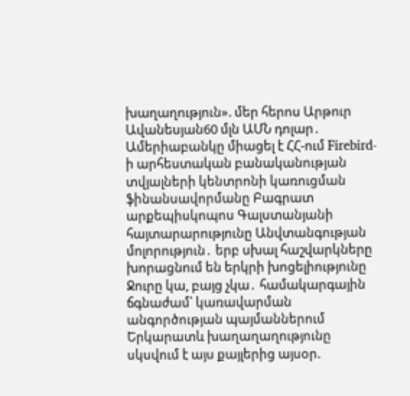խաղաղություն». մեր հերոս Արթուր Ավանեսյան60 մլն ԱՄՆ դոլար․ Ամերիաբանկը միացել է ՀՀ-ում Firebird-ի արհեստական բանականության տվյալների կենտրոնի կառուցման ֆինանսավորմանը Բագրատ արքեպիսկոպոս Գալստանյանի հայտարարությունը Անվտանգության մոլորություն․ երբ սխալ հաշվարկները խորացնում են երկրի խոցելիությունը Ջուրը կա, բայց չկա․ համակարգային ճգնաժամ՝ կառավարման անգործության պայմաններում Երկարատև խաղաղաղությունը սկսվում է այս քայլերից այսօր.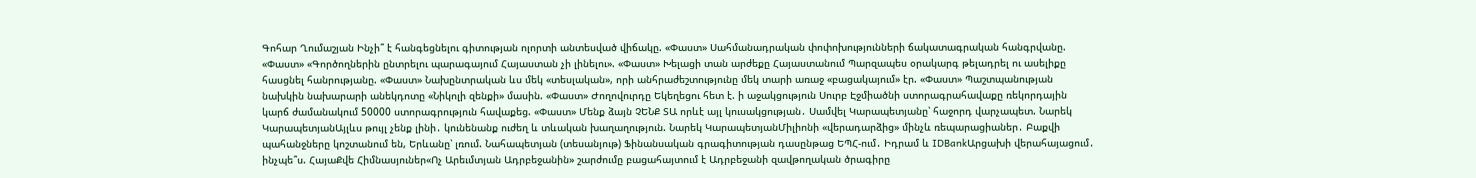Գոհար Ղումաշյան Ինչի՞ է հանգեցնելու գիտության ոլորտի անտեսված վիճակը. «Փաստ» Սահմանադրական փոփոխությունների ճակատագրական հանգրվանը. «Փաստ» «Գործողներին ընտրելու պարագայում Հայաստան չի լինելու». «Փաստ» Խելացի տան արժեքը Հայաստանում Պարզապես օրակարգ թելադրել ու ասելիքը հասցնել հանրությանը. «Փաստ» Նախընտրական ևս մեկ «տեսլական», որի անհրաժեշտությունը մեկ տարի առաջ «բացակայում» էր. «Փաստ» Պաշտպանության նախկին նախարարի անեկդոտը «Նիկոլի զենքի» մասին. «Փաստ» Ժողովուրդը Եկեղեցու հետ է. ի աջակցություն Սուրբ Էջմիածնի ստորագրահավաքը ռեկորդային կարճ ժամանակում 50000 ստորագրություն հավաքեց. «Փաստ» Մենք ձայն ՉԵՆՔ ՏԱ որևէ այլ կուսակցության․ Սամվել Կարապետյանը՝ հաջորդ վարչապետ. Նարեկ ԿարապետյանԱյլևս թույլ չենք լինի․ կունենանք ուժեղ և տևական խաղաղություն. Նարեկ ԿարապետյանՄիլիոնի «վերադարձից» մինչև ռեպարացիաներ․ Բաքվի պահանջները կոշտանում են, Երևանը՝ լռում. Նահապետյան (տեսանյութ) Ֆինանսական գրագիտության դասընթաց ԵՊՀ-ում․ Իդրամ և IDBankԱրցախի վերահայացում․ ինչպե՞ս. ՀայաՔվե Հիմնասյուներ«Ոչ Արեւմտյան Ադրբեջանին» շարժումը բացահայտում է Ադրբեջանի զավթողական ծրագիրը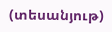(տեսանյութ)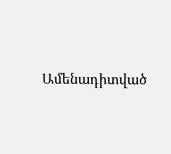Ամենադիտված